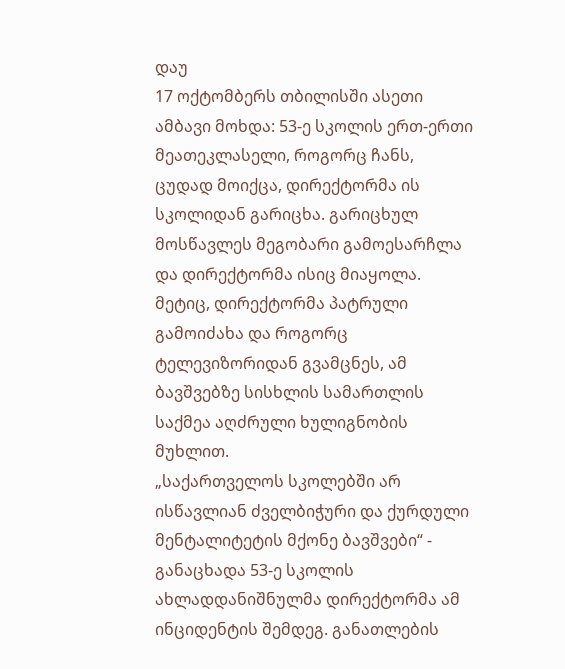დაუ
17 ოქტომბერს თბილისში ასეთი ამბავი მოხდა: 53-ე სკოლის ერთ-ერთი მეათეკლასელი, როგორც ჩანს, ცუდად მოიქცა, დირექტორმა ის სკოლიდან გარიცხა. გარიცხულ მოსწავლეს მეგობარი გამოესარჩლა და დირექტორმა ისიც მიაყოლა. მეტიც, დირექტორმა პატრული გამოიძახა და როგორც ტელევიზორიდან გვამცნეს, ამ ბავშვებზე სისხლის სამართლის საქმეა აღძრული ხულიგნობის მუხლით.
„საქართველოს სკოლებში არ ისწავლიან ძველბიჭური და ქურდული მენტალიტეტის მქონე ბავშვები“ - განაცხადა 53-ე სკოლის ახლადდანიშნულმა დირექტორმა ამ ინციდენტის შემდეგ. განათლების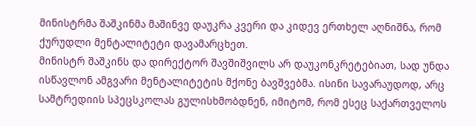მინისტრმა შაშკინმა მაშინვე დაუკრა კვერი და კიდევ ერთხელ აღნიშნა, რომ ქურუდლი მენტალიტეტი დავამარცხეთ.
მინისტრ შაშკინს და დირექტორ შავშიშვილს არ დაუკონკრეტებიათ, სად უნდა ისწავლონ ამგვარი მენტალიტეტის მქონე ბავშვებმა. ისინი სავარაუდოდ, არც სამტრედიის სპეცსკოლას გულისხმობდნენ, იმიტომ, რომ ესეც საქართველოს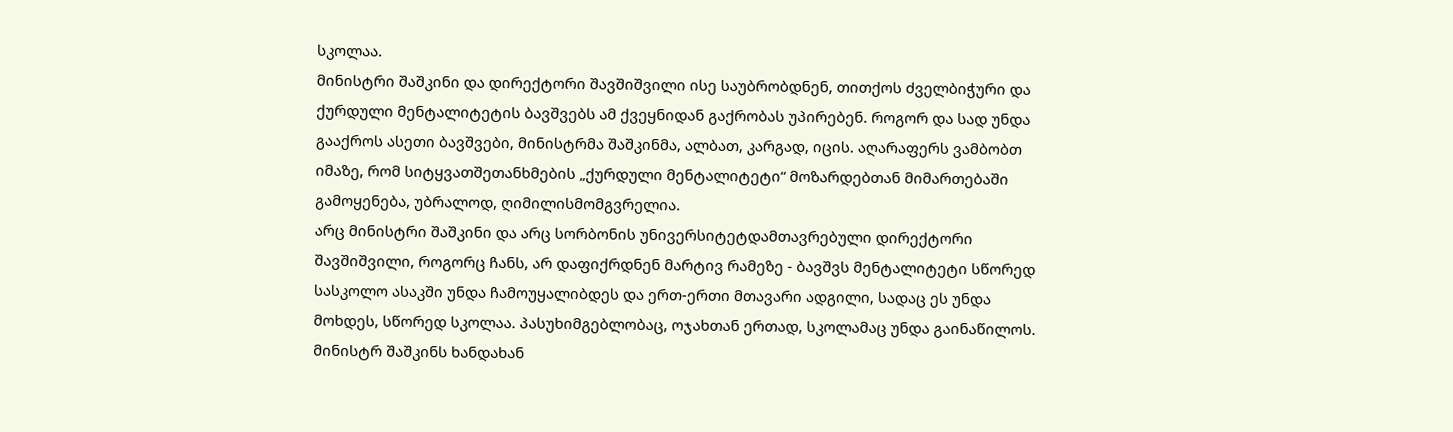სკოლაა.
მინისტრი შაშკინი და დირექტორი შავშიშვილი ისე საუბრობდნენ, თითქოს ძველბიჭური და ქურდული მენტალიტეტის ბავშვებს ამ ქვეყნიდან გაქრობას უპირებენ. როგორ და სად უნდა გააქროს ასეთი ბავშვები, მინისტრმა შაშკინმა, ალბათ, კარგად, იცის. აღარაფერს ვამბობთ იმაზე, რომ სიტყვათშეთანხმების „ქურდული მენტალიტეტი“ მოზარდებთან მიმართებაში გამოყენება, უბრალოდ, ღიმილისმომგვრელია.
არც მინისტრი შაშკინი და არც სორბონის უნივერსიტეტდამთავრებული დირექტორი შავშიშვილი, როგორც ჩანს, არ დაფიქრდნენ მარტივ რამეზე - ბავშვს მენტალიტეტი სწორედ სასკოლო ასაკში უნდა ჩამოუყალიბდეს და ერთ-ერთი მთავარი ადგილი, სადაც ეს უნდა მოხდეს, სწორედ სკოლაა. პასუხიმგებლობაც, ოჯახთან ერთად, სკოლამაც უნდა გაინაწილოს.
მინისტრ შაშკინს ხანდახან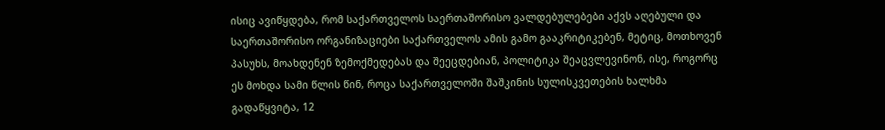ისიც ავიწყდება, რომ საქართველოს საერთაშორისო ვალდებულებები აქვს აღებული და საერთაშორისო ორგანიზაციები საქართველოს ამის გამო გააკრიტიკებენ, მეტიც, მოთხოვენ პასუხს, მოახდენენ ზემოქმედებას და შეეცდებიან, პოლიტიკა შეაცვლევინონ, ისე, როგორც ეს მოხდა სამი წლის წინ, როცა საქართველოში შაშკინის სულისკვეთების ხალხმა გადაწყვიტა, 12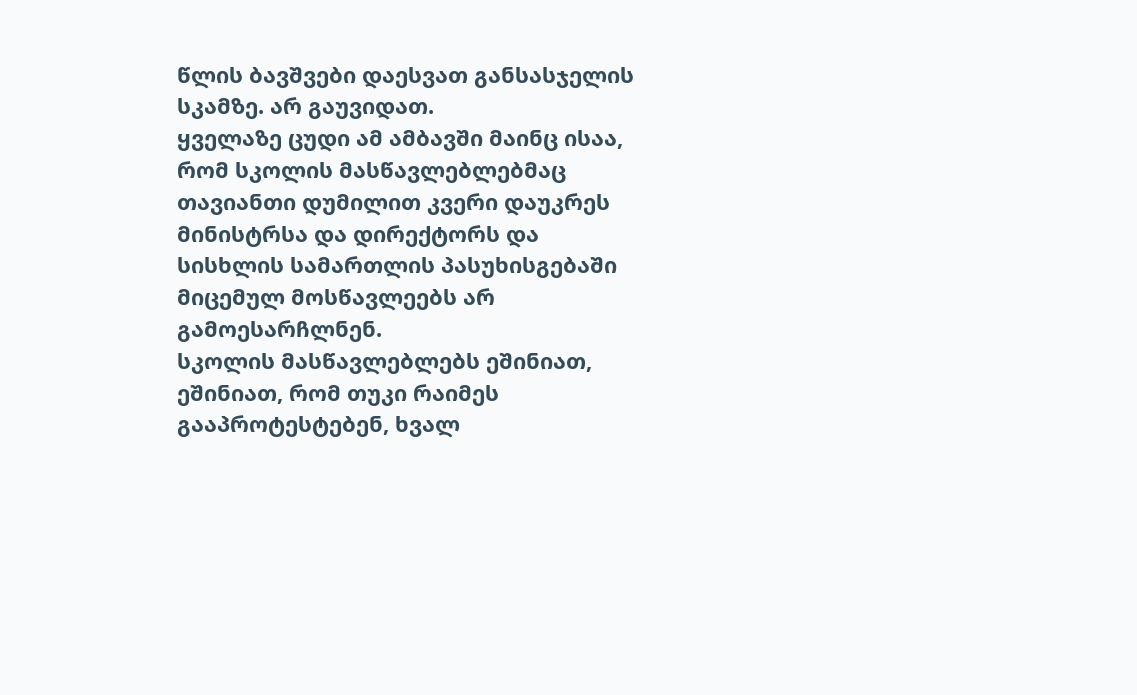წლის ბავშვები დაესვათ განსასჯელის სკამზე. არ გაუვიდათ.
ყველაზე ცუდი ამ ამბავში მაინც ისაა, რომ სკოლის მასწავლებლებმაც თავიანთი დუმილით კვერი დაუკრეს მინისტრსა და დირექტორს და სისხლის სამართლის პასუხისგებაში მიცემულ მოსწავლეებს არ გამოესარჩლნენ.
სკოლის მასწავლებლებს ეშინიათ, ეშინიათ, რომ თუკი რაიმეს გააპროტესტებენ, ხვალ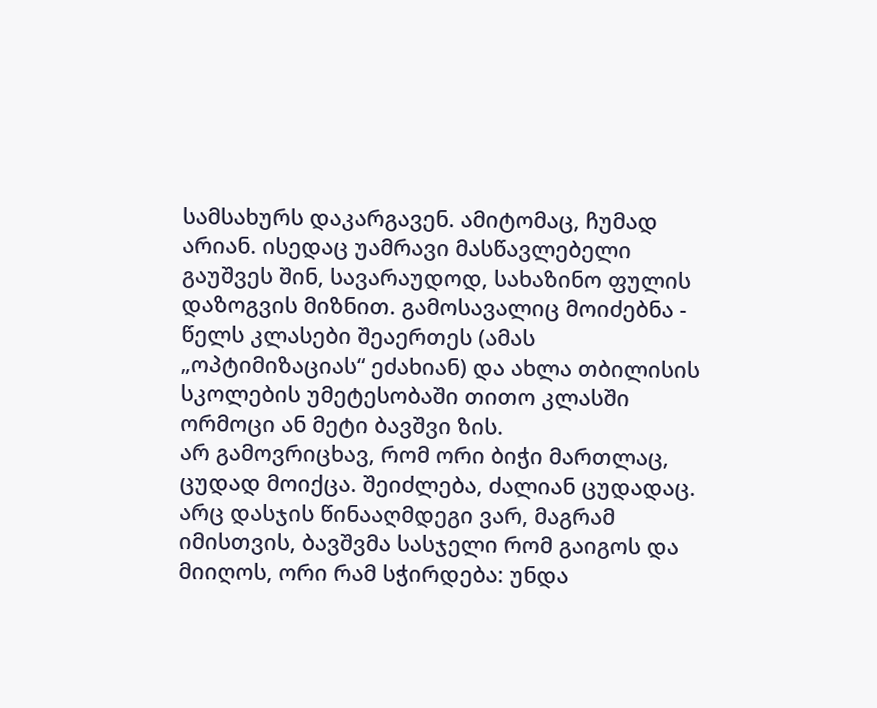სამსახურს დაკარგავენ. ამიტომაც, ჩუმად არიან. ისედაც უამრავი მასწავლებელი გაუშვეს შინ, სავარაუდოდ, სახაზინო ფულის დაზოგვის მიზნით. გამოსავალიც მოიძებნა - წელს კლასები შეაერთეს (ამას „ოპტიმიზაციას“ ეძახიან) და ახლა თბილისის სკოლების უმეტესობაში თითო კლასში ორმოცი ან მეტი ბავშვი ზის.
არ გამოვრიცხავ, რომ ორი ბიჭი მართლაც, ცუდად მოიქცა. შეიძლება, ძალიან ცუდადაც. არც დასჯის წინააღმდეგი ვარ, მაგრამ იმისთვის, ბავშვმა სასჯელი რომ გაიგოს და მიიღოს, ორი რამ სჭირდება: უნდა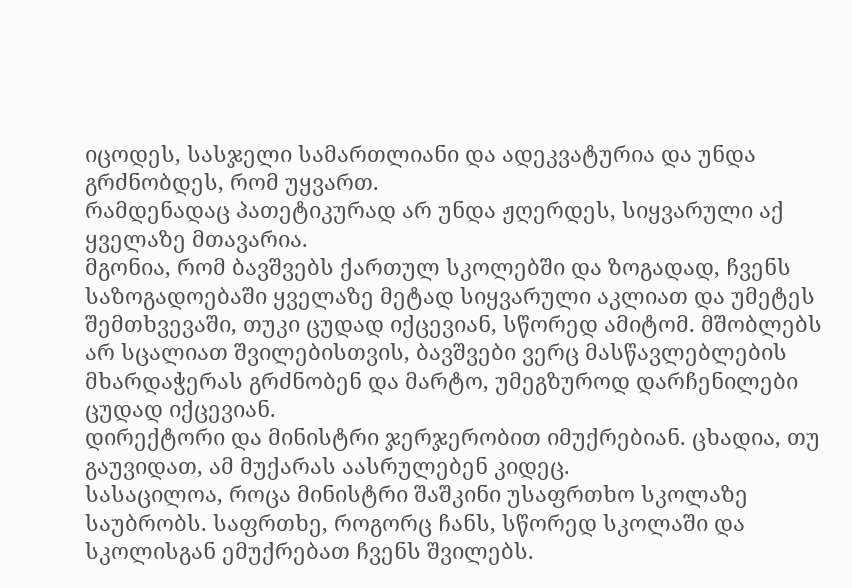იცოდეს, სასჯელი სამართლიანი და ადეკვატურია და უნდა გრძნობდეს, რომ უყვართ.
რამდენადაც პათეტიკურად არ უნდა ჟღერდეს, სიყვარული აქ ყველაზე მთავარია.
მგონია, რომ ბავშვებს ქართულ სკოლებში და ზოგადად, ჩვენს საზოგადოებაში ყველაზე მეტად სიყვარული აკლიათ და უმეტეს შემთხვევაში, თუკი ცუდად იქცევიან, სწორედ ამიტომ. მშობლებს არ სცალიათ შვილებისთვის, ბავშვები ვერც მასწავლებლების მხარდაჭერას გრძნობენ და მარტო, უმეგზუროდ დარჩენილები ცუდად იქცევიან.
დირექტორი და მინისტრი ჯერჯერობით იმუქრებიან. ცხადია, თუ გაუვიდათ, ამ მუქარას აასრულებენ კიდეც.
სასაცილოა, როცა მინისტრი შაშკინი უსაფრთხო სკოლაზე საუბრობს. საფრთხე, როგორც ჩანს, სწორედ სკოლაში და სკოლისგან ემუქრებათ ჩვენს შვილებს.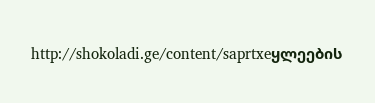http://shokoladi.ge/content/saprtxeყლეების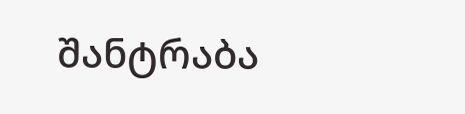შანტრაბა